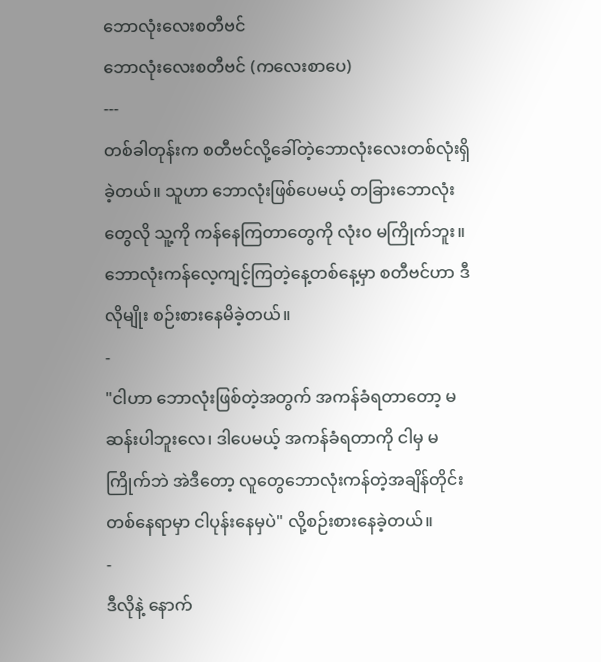ဘောလုံးလေးစတီဗင်
ဘောလုံးလေးစတီဗင် (ကလေးစာပေ)
---
တစ်ခါတုန်းက စတီဗင်လို့ခေါ်တဲ့ဘောလုံးလေးတစ်လုံးရှိခဲ့တယ်။ သူဟာ ဘောလုံးဖြစ်ပေမယ့် တခြားဘောလုံးတွေလို သူ့ကို ကန်နေကြတာတွေကို လုံး၀ မကြိုက်ဘူး။ ဘောလုံးကန်လေ့ကျင့်ကြတဲ့နေ့တစ်နေ့မှာ စတီဗင်ဟာ ဒီလိုမျိုး စဉ်းစားနေမိခဲ့တယ်။
-
"ငါဟာ ဘောလုံးဖြစ်တဲ့အတွက် အကန်ခံရတာတော့ မဆန်းပါဘူးလေ၊ ဒါပေမယ့် အကန်ခံရတာကို ငါမှ မကြိုက်ဘဲ အဲဒီတော့ လူတွေဘောလုံးကန်တဲ့အချိန်တိုင်း တစ်နေရာမှာ ငါပုန်းနေမှပဲ" လို့စဉ်းစားနေခဲ့တယ်။
-
ဒီလိုနဲ့ နောက်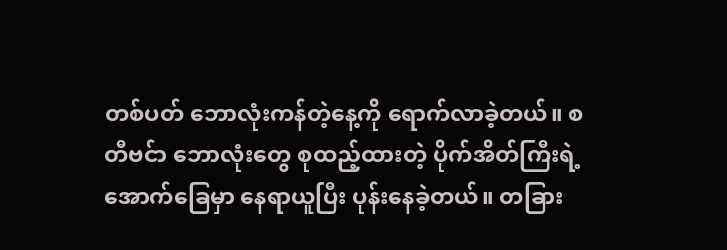တစ်ပတ် ဘောလုံးကန်တဲ့နေ့ကို ရောက်လာခဲ့တယ်။ စတီဗင်ာ ဘောလုံးတွေ စုထည့်ထားတဲ့ ပိုက်အိတ်ကြီးရဲ့ အောက်ခြေမှာ နေရာယူပြီး ပုန်းနေခဲ့တယ်။ တခြား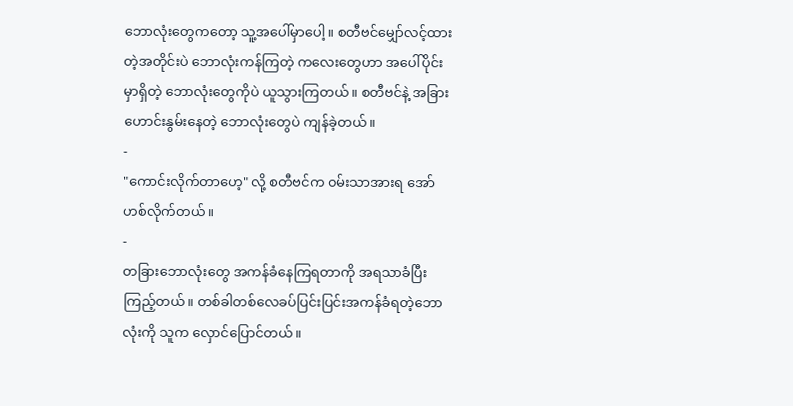ဘောလုံးတွေကတော့ သူ့အပေါ်မှာပေါ့။ စတီဗင်မျှော်လင့်ထားတဲ့အတိုင်းပဲ ဘောလုံးကန်ကြတဲ့ ကလေးတွေဟာ အပေါ်ပိုင်းမှာရှိတဲ့ ဘောလုံးတွေကိုပဲ ယူသွားကြတယ်။ စတီဗင်နဲ့ အခြားဟောင်းနွမ်းနေတဲ့ ဘောလုံးတွေပဲ ကျန်ခဲ့တယ်။
-
"ကောင်းလိုက်တာဟေ့" လို့ စတီဗင်က ၀မ်းသာအားရ အော်ဟစ်လိုက်တယ်။
-
တခြားဘောလုံးတွေ အကန်ခံနေကြရတာကို အရသာခံပြီးကြည့်တယ်။ တစ်ခါတစ်လေခပ်ပြင်းပြင်းအကန်ခံရတဲ့ဘောလုံးကို သူက လှောင်ပြောင်တယ်။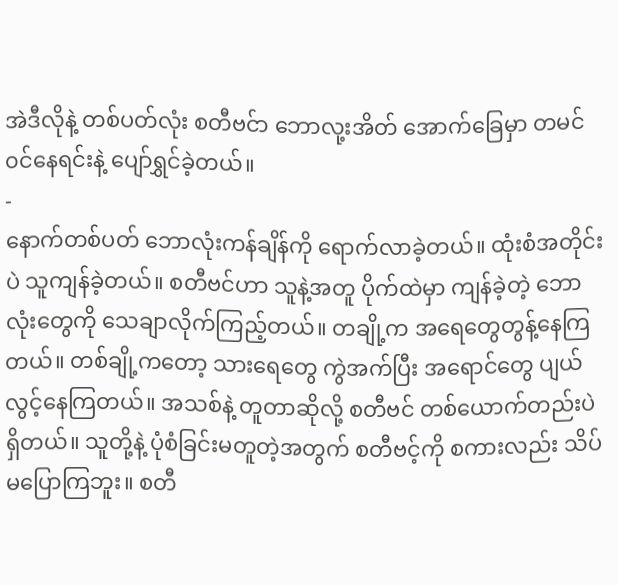အဲဒီလိုနဲ့ တစ်ပတ်လုံး စတီဗင်ာ ဘောလု့းအိတ် အောက်ခြေမှာ တမင်၀င်နေရင်းနဲ့ ပျော်ရွှင်ခဲ့တယ်။
-
နောက်တစ်ပတ် ဘောလုံးကန်ချိန်ကို ရောက်လာခဲ့တယ်။ ထုံးစံအတိုင်းပဲ သူကျန်ခဲ့တယ်။ စတီဗင်ဟာ သူနဲ့အတူ ပိုက်ထဲမှာ ကျန်ခဲ့တဲ့ ဘောလုံးတွေကို သေချာလိုက်ကြည့်တယ်။ တချို့က အရေတွေတွန့်နေကြတယ်။ တစ်ချို့ကတော့ သားရေတွေ ကွဲအက်ပြီး အရောင်တွေ ပျယ်လွင့်နေကြတယ်။ အသစ်နဲ့ တူတာဆိုလို့ စတီဗင် တစ်ယောက်တည်းပဲ ရှိတယ်။ သူတို့နဲ့ ပုံစံခြင်းမတူတဲ့အတွက် စတီဗင့်ကို စကားလည်း သိပ်မပြောကြဘူး။ စတီ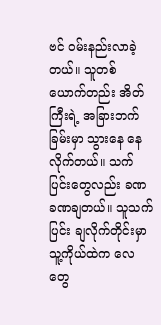ဗင် ၀မ်းနည်းလာခဲ့တယ်။ သူတစ်ယောက်တည်း အိတ်ကြီးရဲ့ အခြားဘက်ခြမ်းမှာ သွားနေ နေလိုက်တယ်။ သက်ပြင်းတွေလည်း ခဏခဏချတယ်။ သူသက်ပြင်း ချလိုက်တိုင်းမှာ သူ့ကိုယ်ထဲက လေတွေ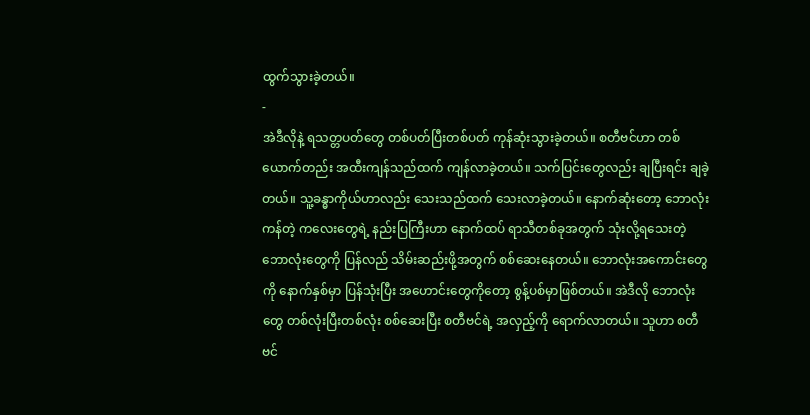ထွက်သွားခဲ့တယ်။
-
အဲဒီလိုနဲ့ ရသတ္တပတ်တွေ တစ်ပတ်ပြီးတစ်ပတ် ကုန်ဆုံးသွားခဲ့တယ်။ စတီဗင်ဟာ တစ်ယောက်တည်း အထီးကျန်သည်ထက် ကျန်လာခဲ့တယ်။ သက်ပြင်းတွေလည်း ချပြီးရင်း ချခဲ့တယ်။ သူ့ခန္ဓာကိုယ်ဟာလည်း သေးသည်ထက် သေးလာခဲ့တယ်။ နောက်ဆုံးတော့ ဘောလုံးကန်တဲ့ ကလေးတွေရဲ့ နည်းပြကြီးဟာ နောက်ထပ် ရာသီတစ်ခုအတွက် သုံးလို့ရသေးတဲ့ ဘောလုံးတွေကို ပြန်လည် သိမ်းဆည်းဖို့အတွက် စစ်ဆေးနေတယ်။ ဘောလုံးအကောင်းတွေကို နောက်နှစ်မှာ ပြန်သုံးပြီး အဟောင်းတွေကိုတော့ စွန့်ပစ်မှာဖြစ်တယ်။ အဲဒီလို ဘောလုံးတွေ တစ်လုံးပြီးတစ်လုံး စစ်ဆေးပြီး စတီဗင်ရဲ့ အလှည့်ကို ရောက်လာတယ်။ သူဟာ စတီဗင်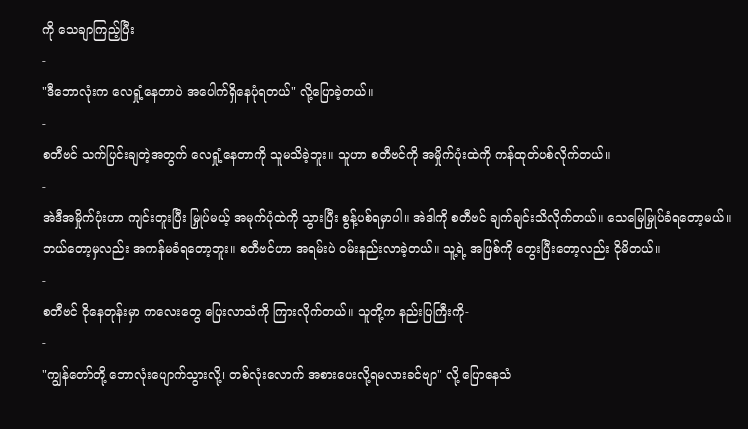ကို သေချာကြည့်ပြီး
-
"ဒီဘောလုံးက လေရှုံ့နေတာပဲ အပေါက်ရှိနေပုံရတယ်" လို့ပြောခဲ့တယ်။
-
စတီဗင် သက်ပြင်းချတဲ့အတွက် လေရှုံ့နေတာကို သူမသိခဲ့ဘူး။ သူဟာ စတီဗင်ကို အမှိုက်ပုံးထဲကို ကန်ထုတ်ပစ်လိုက်တယ်။
-
အဲဒီအမှိုက်ပုံးဟာ ကျင်းတူးပြီး မြှုပ်မယ့် အမုက်ပုံထဲကို သွားပြီး စွန့်ပစ်ရမှာပါ။ အဲဒါကို စတီဗင် ချက်ချင်းသိလိုက်တယ်။ သေမြေမြှုပ်ခံရတော့မယ်။ ဘယ်တော့မှလည်း အကန်မခံရတော့ဘူး။ စတီဗင်ဟာ အရမ်းပဲ ၀မ်းနည်းလာခဲ့တယ်။ သူ့ရဲ့ အဖြစ်ကို တွေးပြီးတော့လည်း ငိုမိတယ်။
-
စတီဗင် ငိုနေတုန်းမှာ ကလေးတွေ ပြေးလာသံကို ကြားလိုက်တယ်။ သူတို့က နည်းပြကြီးကို-
-
"ကျွန်တော်တို့ ဘောလုံးပျောက်သွားလို့၊ တစ်လုံးလောက် အစားပေးလို့ရမလားခင်ဗျာ" လို့ ပြောနေသံ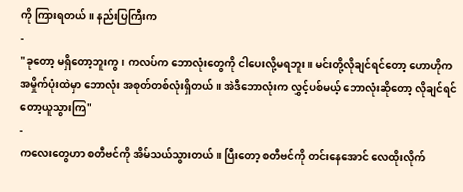ကို ကြားရတယ်။ နည်းပြကြီးက
-
"ခုတော့ မရှိတော့ဘူးကွ၊ ကလပ်က ဘောလုံးတွေကို ငါပေးလို့မရဘူး။ မင်းတို့လိုချင်ရင်တော့ ဟောဟိုက အမှိုက်ပုံးထဲမှာ ဘောလုံး အစုတ်တစ်လုံးရှိတယ်။ အဲဒီဘောလုံးက လွှင့်ပစ်မယ့် ဘောလုံးဆိုတော့ လိုချင်ရင်တော့ယူသွားကြ"
-
ကလေးတွေဟာ စတီဗင်ကို အိမ်သယ်သွားတယ်။ ပြီးတော့ စတီဗင်ကို တင်းနေအောင် လေထိုးလိုက်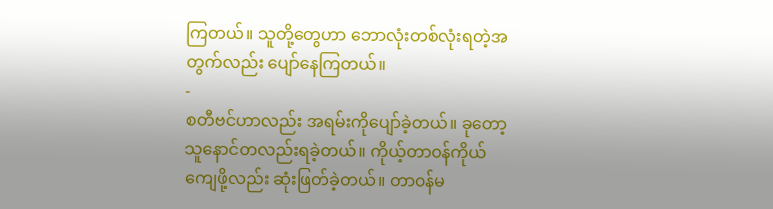ကြတယ်။ သူတို့တွေဟာ ဘောလုံးတစ်လုံးရတဲ့အတွက်လည်း ပျော်နေကြတယ်။
-
စတီဗင်ဟာလည်း အရမ်းကိုပျော်ခဲ့တယ်။ ခုတော့ သူနောင်တလည်းရခဲ့တယ်။ ကိုယ့်တာ၀န်ကိုယ်ကျေဖို့လည်း ဆုံးဖြတ်ခဲ့တယ်။ တာ၀န်မ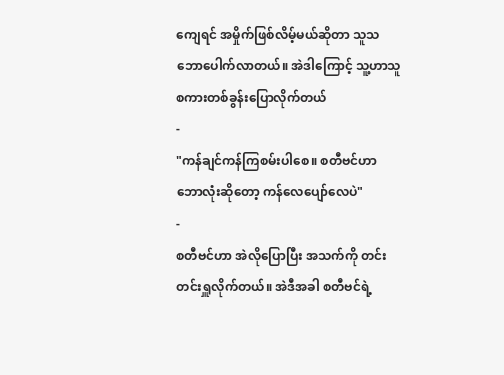ကျေရင် အမှိုက်ဖြစ်လိမ့်မယ်ဆိုတာ သူသဘောပေါက်လာတယ်။ အဲဒါကြောင့် သူ့ဟာသူ စကားတစ်ခွန်းပြောလိုက်တယ်
-
"ကန်ချင်ကန်ကြစမ်းပါစေ။ စတီဗင်ဟာ ဘောလုံးဆိုတော့ ကန်လေပျော်လေပဲ"
-
စတီဗင်ဟာ အဲလိုပြောပြီး အသက်ကို တင်းတင်းရှူလိုက်တယ်။ အဲဒီအခါ စတီဗင်ရဲ့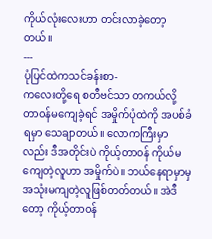ကိုယ်လုံးလေးဟာ တင်းလာခဲ့တော့တယ်။
---
ပုံပြင်ထဲကသင်ခန်းစာ-
ကလေးတို့ရေ စတီဗင်သာ တကယ်လို့ တာ၀န်မကျေခဲ့ရင် အမှိုက်ပုံထဲကို အပစ်ခံရမှာ သေချာတယ်။ လောကကြီးမှာလည်း ဒီအတိုင်းပဲ ကိုယ့်တာ၀န် ကိုယ်မကျေတဲ့လူဟာ အမှိုက်ပဲ။ ဘယ်နေရာမှာမှ အသုံးမကျတဲ့လူဖြစ်တတ်တယ်။ အဲဒီတော့ ကိုယ့်တာ၀န်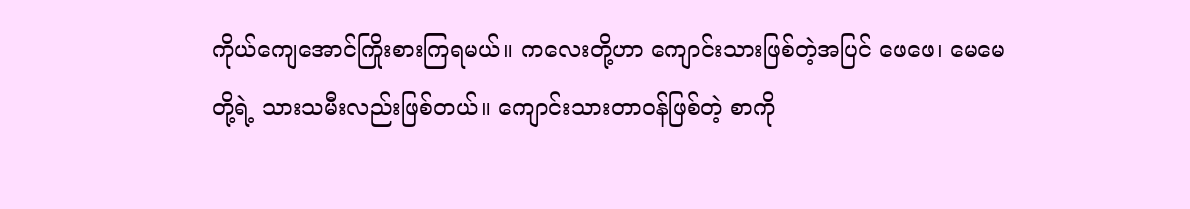ကိုယ်ကျေအောင်ကြိုးစားကြရမယ်။ ကလေးတို့ဟာ ကျောင်းသားဖြစ်တဲ့အပြင် ဖေဖေ၊ မေမေ တို့ရဲ့ သားသမီးလည်းဖြစ်တယ်။ ကျောင်းသားတာ၀န်ဖြစ်တဲ့ စာကို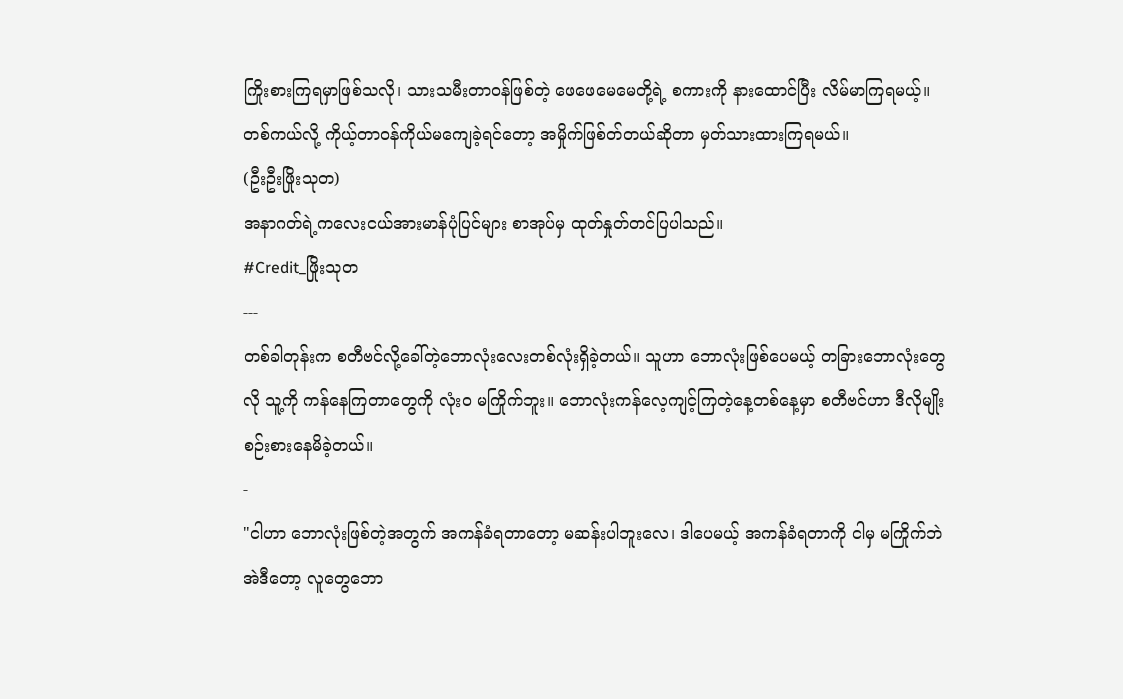ကြိုးစားကြရမှာဖြစ်သလို၊ သားသမီးတာ၀န်ဖြစ်တဲ့ ဖေဖေမေမေတို့ရဲ့ စကားကို နားထောင်ပြီး လိမ်မာကြရမယ့်။
တစ်ကယ်လို့ ကိုယ့်တာ၀န်ကိုယ်မကျေခဲ့ရင်တော့ အမှိုက်ဖြစ်တ်တယ်ဆိုတာ မှတ်သားထားကြရမယ်။
(ဦးဦးဖြိုးသုတ)
အနာဂတ်ရဲ့ကလေးငယ်အားမာန်ပုံပြင်များ စာအုပ်မှ ထုတ်နှုတ်တင်ပြပါသည်။
#Credit_ဖြိုးသုတ
---
တစ်ခါတုန်းက စတီဗင်လို့ခေါ်တဲ့ဘောလုံးလေးတစ်လုံးရှိခဲ့တယ်။ သူဟာ ဘောလုံးဖြစ်ပေမယ့် တခြားဘောလုံးတွေလို သူ့ကို ကန်နေကြတာတွေကို လုံး၀ မကြိုက်ဘူး။ ဘောလုံးကန်လေ့ကျင့်ကြတဲ့နေ့တစ်နေ့မှာ စတီဗင်ဟာ ဒီလိုမျိုး စဉ်းစားနေမိခဲ့တယ်။
-
"ငါဟာ ဘောလုံးဖြစ်တဲ့အတွက် အကန်ခံရတာတော့ မဆန်းပါဘူးလေ၊ ဒါပေမယ့် အကန်ခံရတာကို ငါမှ မကြိုက်ဘဲ အဲဒီတော့ လူတွေဘော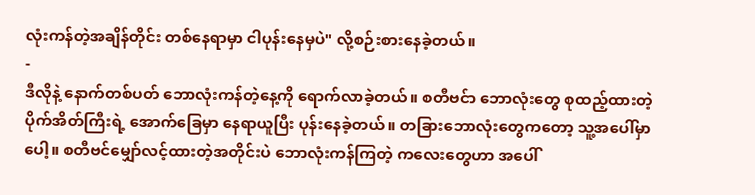လုံးကန်တဲ့အချိန်တိုင်း တစ်နေရာမှာ ငါပုန်းနေမှပဲ" လို့စဉ်းစားနေခဲ့တယ်။
-
ဒီလိုနဲ့ နောက်တစ်ပတ် ဘောလုံးကန်တဲ့နေ့ကို ရောက်လာခဲ့တယ်။ စတီဗင်ာ ဘောလုံးတွေ စုထည့်ထားတဲ့ ပိုက်အိတ်ကြီးရဲ့ အောက်ခြေမှာ နေရာယူပြီး ပုန်းနေခဲ့တယ်။ တခြားဘောလုံးတွေကတော့ သူ့အပေါ်မှာပေါ့။ စတီဗင်မျှော်လင့်ထားတဲ့အတိုင်းပဲ ဘောလုံးကန်ကြတဲ့ ကလေးတွေဟာ အပေါ်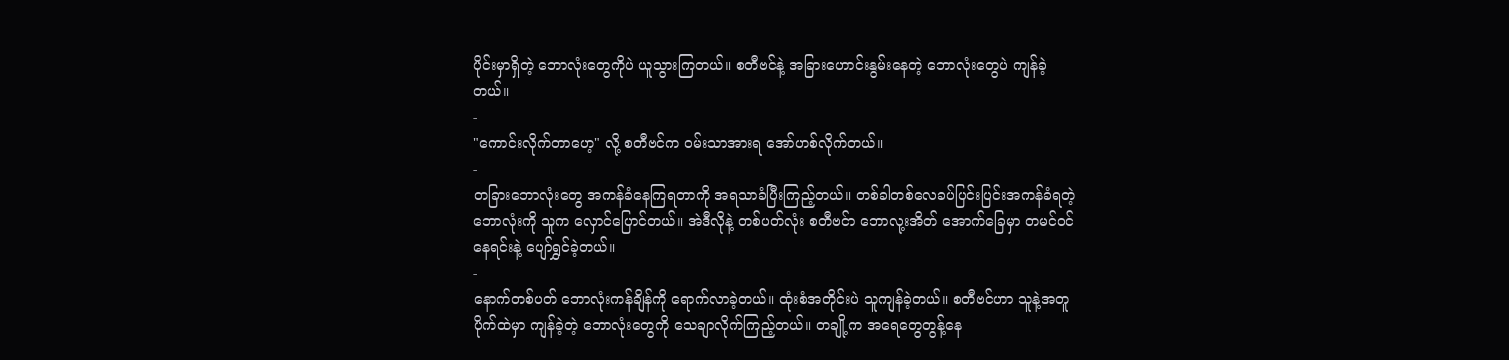ပိုင်းမှာရှိတဲ့ ဘောလုံးတွေကိုပဲ ယူသွားကြတယ်။ စတီဗင်နဲ့ အခြားဟောင်းနွမ်းနေတဲ့ ဘောလုံးတွေပဲ ကျန်ခဲ့တယ်။
-
"ကောင်းလိုက်တာဟေ့" လို့ စတီဗင်က ၀မ်းသာအားရ အော်ဟစ်လိုက်တယ်။
-
တခြားဘောလုံးတွေ အကန်ခံနေကြရတာကို အရသာခံပြီးကြည့်တယ်။ တစ်ခါတစ်လေခပ်ပြင်းပြင်းအကန်ခံရတဲ့ဘောလုံးကို သူက လှောင်ပြောင်တယ်။ အဲဒီလိုနဲ့ တစ်ပတ်လုံး စတီဗင်ာ ဘောလု့းအိတ် အောက်ခြေမှာ တမင်၀င်နေရင်းနဲ့ ပျော်ရွှင်ခဲ့တယ်။
-
နောက်တစ်ပတ် ဘောလုံးကန်ချိန်ကို ရောက်လာခဲ့တယ်။ ထုံးစံအတိုင်းပဲ သူကျန်ခဲ့တယ်။ စတီဗင်ဟာ သူနဲ့အတူ ပိုက်ထဲမှာ ကျန်ခဲ့တဲ့ ဘောလုံးတွေကို သေချာလိုက်ကြည့်တယ်။ တချို့က အရေတွေတွန့်နေ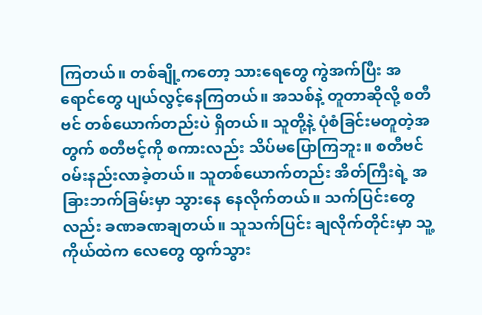ကြတယ်။ တစ်ချို့ကတော့ သားရေတွေ ကွဲအက်ပြီး အရောင်တွေ ပျယ်လွင့်နေကြတယ်။ အသစ်နဲ့ တူတာဆိုလို့ စတီဗင် တစ်ယောက်တည်းပဲ ရှိတယ်။ သူတို့နဲ့ ပုံစံခြင်းမတူတဲ့အတွက် စတီဗင့်ကို စကားလည်း သိပ်မပြောကြဘူး။ စတီဗင် ၀မ်းနည်းလာခဲ့တယ်။ သူတစ်ယောက်တည်း အိတ်ကြီးရဲ့ အခြားဘက်ခြမ်းမှာ သွားနေ နေလိုက်တယ်။ သက်ပြင်းတွေလည်း ခဏခဏချတယ်။ သူသက်ပြင်း ချလိုက်တိုင်းမှာ သူ့ကိုယ်ထဲက လေတွေ ထွက်သွား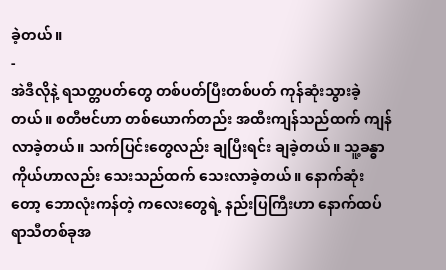ခဲ့တယ်။
-
အဲဒီလိုနဲ့ ရသတ္တပတ်တွေ တစ်ပတ်ပြီးတစ်ပတ် ကုန်ဆုံးသွားခဲ့တယ်။ စတီဗင်ဟာ တစ်ယောက်တည်း အထီးကျန်သည်ထက် ကျန်လာခဲ့တယ်။ သက်ပြင်းတွေလည်း ချပြီးရင်း ချခဲ့တယ်။ သူ့ခန္ဓာကိုယ်ဟာလည်း သေးသည်ထက် သေးလာခဲ့တယ်။ နောက်ဆုံးတော့ ဘောလုံးကန်တဲ့ ကလေးတွေရဲ့ နည်းပြကြီးဟာ နောက်ထပ် ရာသီတစ်ခုအ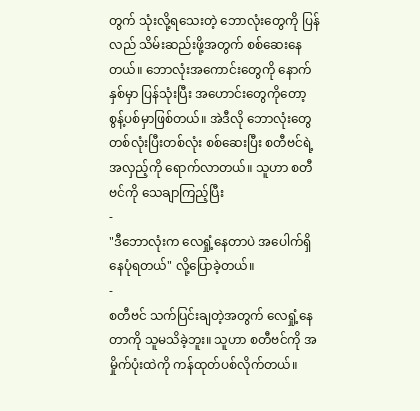တွက် သုံးလို့ရသေးတဲ့ ဘောလုံးတွေကို ပြန်လည် သိမ်းဆည်းဖို့အတွက် စစ်ဆေးနေတယ်။ ဘောလုံးအကောင်းတွေကို နောက်နှစ်မှာ ပြန်သုံးပြီး အဟောင်းတွေကိုတော့ စွန့်ပစ်မှာဖြစ်တယ်။ အဲဒီလို ဘောလုံးတွေ တစ်လုံးပြီးတစ်လုံး စစ်ဆေးပြီး စတီဗင်ရဲ့ အလှည့်ကို ရောက်လာတယ်။ သူဟာ စတီဗင်ကို သေချာကြည့်ပြီး
-
"ဒီဘောလုံးက လေရှုံ့နေတာပဲ အပေါက်ရှိနေပုံရတယ်" လို့ပြောခဲ့တယ်။
-
စတီဗင် သက်ပြင်းချတဲ့အတွက် လေရှုံ့နေတာကို သူမသိခဲ့ဘူး။ သူဟာ စတီဗင်ကို အမှိုက်ပုံးထဲကို ကန်ထုတ်ပစ်လိုက်တယ်။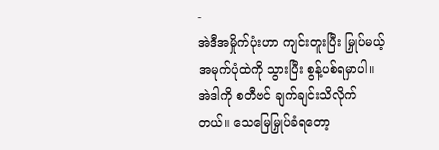-
အဲဒီအမှိုက်ပုံးဟာ ကျင်းတူးပြီး မြှုပ်မယ့် အမုက်ပုံထဲကို သွားပြီး စွန့်ပစ်ရမှာပါ။ အဲဒါကို စတီဗင် ချက်ချင်းသိလိုက်တယ်။ သေမြေမြှုပ်ခံရတော့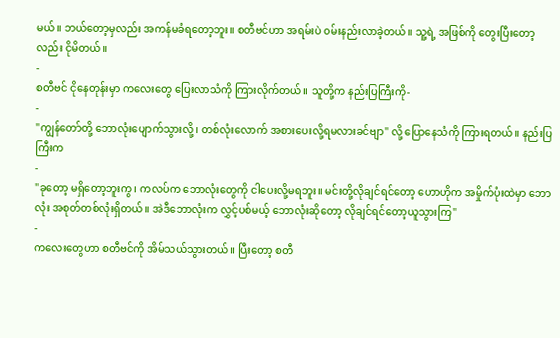မယ်။ ဘယ်တော့မှလည်း အကန်မခံရတော့ဘူး။ စတီဗင်ဟာ အရမ်းပဲ ၀မ်းနည်းလာခဲ့တယ်။ သူ့ရဲ့ အဖြစ်ကို တွေးပြီးတော့လည်း ငိုမိတယ်။
-
စတီဗင် ငိုနေတုန်းမှာ ကလေးတွေ ပြေးလာသံကို ကြားလိုက်တယ်။ သူတို့က နည်းပြကြီးကို-
-
"ကျွန်တော်တို့ ဘောလုံးပျောက်သွားလို့၊ တစ်လုံးလောက် အစားပေးလို့ရမလားခင်ဗျာ" လို့ ပြောနေသံကို ကြားရတယ်။ နည်းပြကြီးက
-
"ခုတော့ မရှိတော့ဘူးကွ၊ ကလပ်က ဘောလုံးတွေကို ငါပေးလို့မရဘူး။ မင်းတို့လိုချင်ရင်တော့ ဟောဟိုက အမှိုက်ပုံးထဲမှာ ဘောလုံး အစုတ်တစ်လုံးရှိတယ်။ အဲဒီဘောလုံးက လွှင့်ပစ်မယ့် ဘောလုံးဆိုတော့ လိုချင်ရင်တော့ယူသွားကြ"
-
ကလေးတွေဟာ စတီဗင်ကို အိမ်သယ်သွားတယ်။ ပြီးတော့ စတီ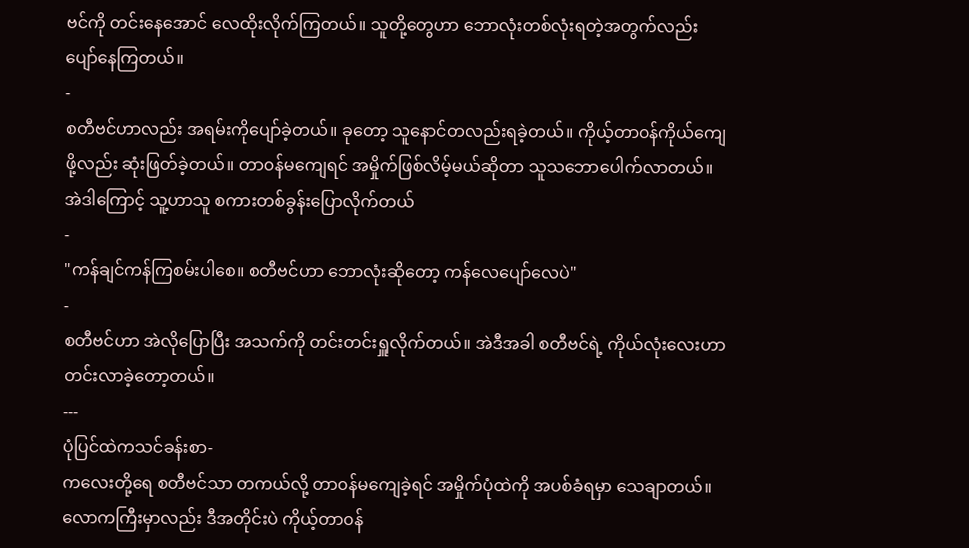ဗင်ကို တင်းနေအောင် လေထိုးလိုက်ကြတယ်။ သူတို့တွေဟာ ဘောလုံးတစ်လုံးရတဲ့အတွက်လည်း ပျော်နေကြတယ်။
-
စတီဗင်ဟာလည်း အရမ်းကိုပျော်ခဲ့တယ်။ ခုတော့ သူနောင်တလည်းရခဲ့တယ်။ ကိုယ့်တာ၀န်ကိုယ်ကျေဖို့လည်း ဆုံးဖြတ်ခဲ့တယ်။ တာ၀န်မကျေရင် အမှိုက်ဖြစ်လိမ့်မယ်ဆိုတာ သူသဘောပေါက်လာတယ်။ အဲဒါကြောင့် သူ့ဟာသူ စကားတစ်ခွန်းပြောလိုက်တယ်
-
"ကန်ချင်ကန်ကြစမ်းပါစေ။ စတီဗင်ဟာ ဘောလုံးဆိုတော့ ကန်လေပျော်လေပဲ"
-
စတီဗင်ဟာ အဲလိုပြောပြီး အသက်ကို တင်းတင်းရှူလိုက်တယ်။ အဲဒီအခါ စတီဗင်ရဲ့ ကိုယ်လုံးလေးဟာ တင်းလာခဲ့တော့တယ်။
---
ပုံပြင်ထဲကသင်ခန်းစာ-
ကလေးတို့ရေ စတီဗင်သာ တကယ်လို့ တာ၀န်မကျေခဲ့ရင် အမှိုက်ပုံထဲကို အပစ်ခံရမှာ သေချာတယ်။ လောကကြီးမှာလည်း ဒီအတိုင်းပဲ ကိုယ့်တာ၀န်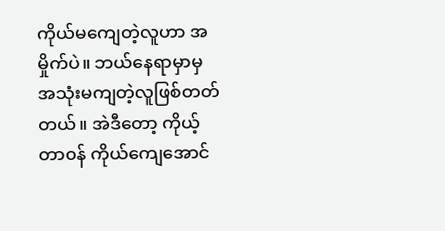ကိုယ်မကျေတဲ့လူဟာ အမှိုက်ပဲ။ ဘယ်နေရာမှာမှ အသုံးမကျတဲ့လူဖြစ်တတ်တယ်။ အဲဒီတော့ ကိုယ့်တာ၀န် ကိုယ်ကျေအောင်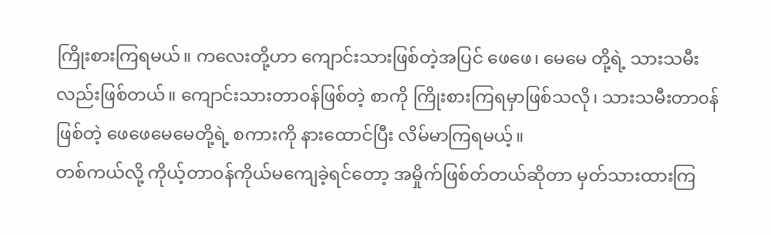ကြိုးစားကြရမယ်။ ကလေးတို့ဟာ ကျောင်းသားဖြစ်တဲ့အပြင် ဖေဖေ၊ မေမေ တို့ရဲ့ သားသမီးလည်းဖြစ်တယ်။ ကျောင်းသားတာ၀န်ဖြစ်တဲ့ စာကို ကြိုးစားကြရမှာဖြစ်သလို၊ သားသမီးတာ၀န်ဖြစ်တဲ့ ဖေဖေမေမေတို့ရဲ့ စကားကို နားထောင်ပြီး လိမ်မာကြရမယ့်။
တစ်ကယ်လို့ ကိုယ့်တာ၀န်ကိုယ်မကျေခဲ့ရင်တော့ အမှိုက်ဖြစ်တ်တယ်ဆိုတာ မှတ်သားထားကြ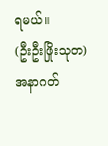ရမယ်။
(ဦးဦးဖြိုးသုတ)
အနာဂတ်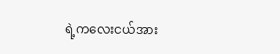ရဲ့ကလေးငယ်အား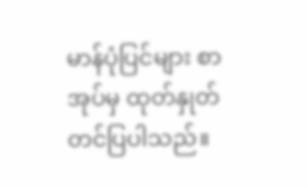မာန်ပုံပြင်များ စာအုပ်မှ ထုတ်နှုတ်တင်ပြပါသည်။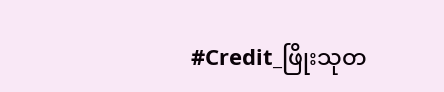#Credit_ဖြိုးသုတ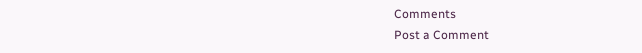Comments
Post a Comment